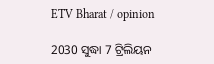ETV Bharat / opinion

2030 ସୁଦ୍ଧା 7 ଟ୍ରିଲିୟନ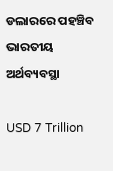ଡଲାରରେ ପହଞ୍ଚିବ ଭାରତୀୟ ଅର୍ଥବ୍ୟବସ୍ଥା

USD 7 Trillion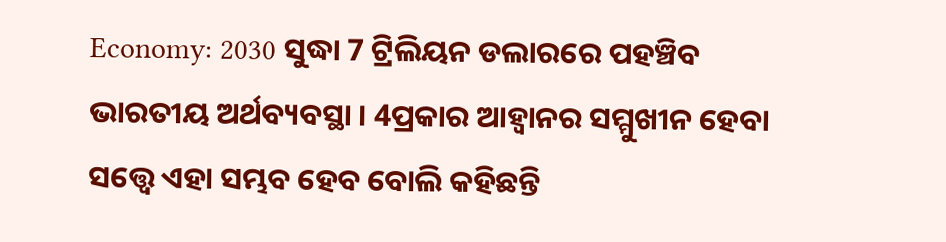Economy: 2030 ସୁଦ୍ଧା 7 ଟ୍ରିଲିୟନ ଡଲାରରେ ପହଞ୍ଚିବ ଭାରତୀୟ ଅର୍ଥବ୍ୟବସ୍ଥା । 4ପ୍ରକାର ଆହ୍ବାନର ସମ୍ମୁଖୀନ ହେବା ସତ୍ତ୍ବେ ଏହା ସମ୍ଭବ ହେବ ବୋଲି କହିଛନ୍ତି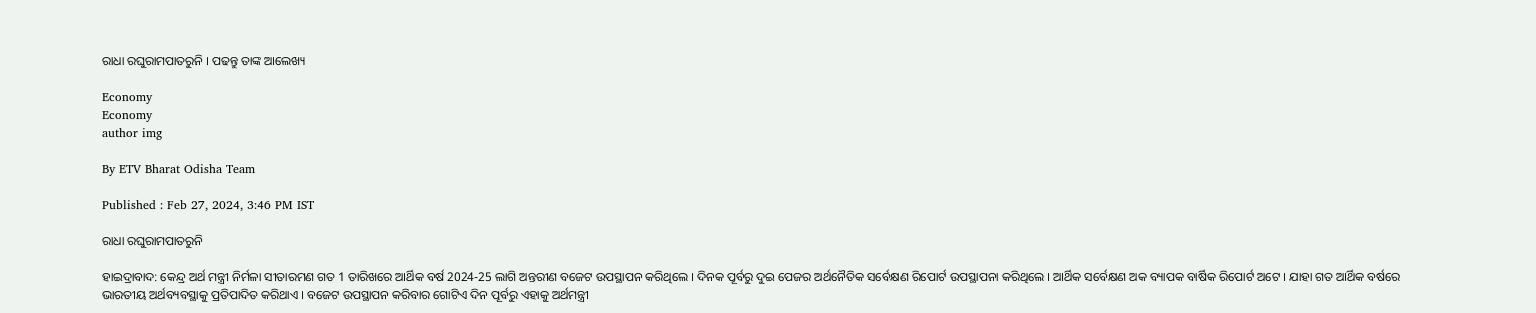ରାଧା ରଘୁରାମପାତରୁନି । ପଢନ୍ତୁ ତାଙ୍କ ଆଲେଖ୍ୟ

Economy
Economy
author img

By ETV Bharat Odisha Team

Published : Feb 27, 2024, 3:46 PM IST

ରାଧା ରଘୁରାମପାତରୁନି

ହାଇଦ୍ରାବାଦ: କେନ୍ଦ୍ର ଅର୍ଥ ମନ୍ତ୍ରୀ ନିର୍ମଳା ସୀତାରମଣ ଗତ 1 ତାରିଖରେ ଆର୍ଥିକ ବର୍ଷ 2024-25 ଲାଗି ଅନ୍ତରୀଣ ବଜେଟ ଉପସ୍ଥାପନ କରିଥିଲେ । ଦିନକ ପୂର୍ବରୁ ଦୁଇ ପେଜର ଅର୍ଥନୈତିକ ସର୍ବେକ୍ଷଣ ରିପୋର୍ଟ ଉପସ୍ଥାପନା କରିଥିଲେ । ଆର୍ଥିକ ସର୍ବେକ୍ଷଣ ଅକ ବ୍ୟାପକ ବାର୍ଷିକ ରିପୋର୍ଟ ଅଟେ । ଯାହା ଗତ ଆର୍ଥିକ ବର୍ଷରେ ଭାରତୀୟ ଅର୍ଥବ୍ୟବସ୍ଥାକୁ ପ୍ରତିପାଦିତ କରିଥାଏ । ବଜେଟ ଉପସ୍ଥାପନ କରିବାର ଗୋଟିଏ ଦିନ ପୂର୍ବରୁ ଏହାକୁ ଅର୍ଥମନ୍ତ୍ରୀ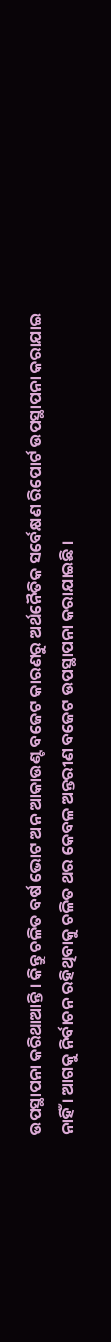ଉପସ୍ଥାପନା କରିଥାଆନ୍ତି । କିନ୍ତୁ ଚଳିତ ବର୍ଷ ଭୋଟ ଅନ ଆକାଉଣ୍ଟ ବଜେଟ କାରଣରୁ ଅର୍ଥନୈତିକ ସର୍ବେକ୍ଷଣ ରିପୋର୍ଟ ଉପସ୍ଥାପନା କରାଯାଇ ନାହିଁ । ଆଗକୁ ନିର୍ବାଚନ ରହିଥିବାକୁ ଚଳିତ ଥର କେବଳ ଅନ୍ତରୀଣ ବଜେଟ ଉପସ୍ଥାପନା କରାଯାଇଛି ।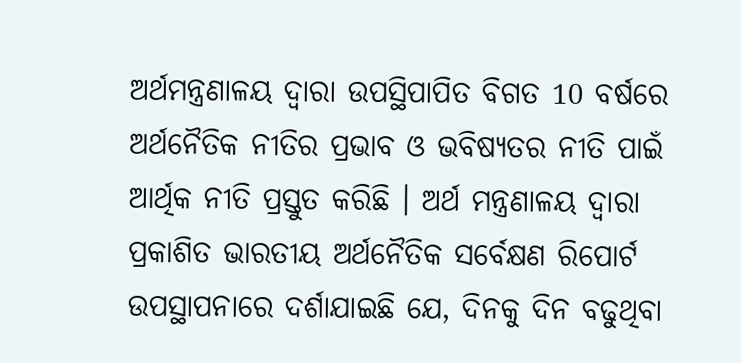ଅର୍ଥମନ୍ତ୍ରଣାଳୟ ଦ୍ବାରା ଉପସ୍ଥିପାପିତ ବିଗତ 10 ବର୍ଷରେ ଅର୍ଥନୈତିକ ନୀତିର ପ୍ରଭାବ ଓ ଭବିଷ୍ୟତର ନୀତି ପାଇଁ ଆର୍ଥିକ ନୀତି ପ୍ରସ୍ତୁତ କରିଛି । ଅର୍ଥ ମନ୍ତ୍ରଣାଳୟ ଦ୍ବାରା ପ୍ରକାଶିତ ଭାରତୀୟ ଅର୍ଥନୈତିକ ସର୍ବେକ୍ଷଣ ରିପୋର୍ଟ ଉପସ୍ଥାପନାରେ ଦର୍ଶାଯାଇଛି ଯେ, ଦିନକୁ ଦିନ ବଢୁଥିବା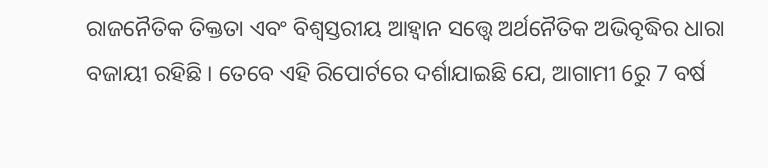ରାଜନୈତିକ ତିକ୍ତତା ଏବଂ ବିଶ୍ବସ୍ତରୀୟ ଆହ୍ବାନ ସତ୍ତ୍ବେ ଅର୍ଥନୈତିକ ଅଭିବୃଦ୍ଧିର ଧାରା ବଜାୟୀ ରହିଛି । ତେବେ ଏହି ରିପୋର୍ଟରେ ଦର୍ଶାଯାଇଛି ଯେ, ଆଗାମୀ 6ରୁ 7 ବର୍ଷ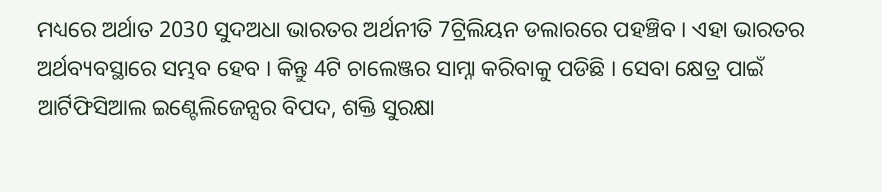ମଧ୍ୟରେ ଅର୍ଥାତ 2030 ସୁଦଅଧା ଭାରତର ଅର୍ଥନୀତି 7ଟ୍ରିଲିୟନ ଡଲାରରେ ପହଞ୍ଚିବ । ଏହା ଭାରତର ଅର୍ଥବ୍ୟବସ୍ଥାରେ ସମ୍ଭବ ହେବ । କିନ୍ତୁ 4ଟି ଚାଲେଞ୍ଜର ସାମ୍ନା କରିବାକୁ ପଡିଛି । ସେବା କ୍ଷେତ୍ର ପାଇଁ ଆର୍ଟିଫିସିଆଲ ଇଣ୍ଟେଲିଜେନ୍ସର ବିପଦ, ଶକ୍ତି ସୁରକ୍ଷା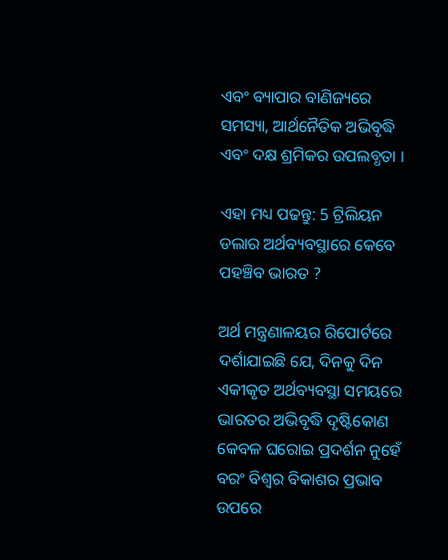ଏବଂ ବ୍ୟାପାର ବାଣିଜ୍ୟରେ ସମସ୍ୟା, ଆର୍ଥନୈତିକ ଅଭିବୃଦ୍ଧି ଏବଂ ଦକ୍ଷ ଶ୍ରମିକର ଉପଲବ୍ଧତା ।

ଏହା ମଧ୍ୟ ପଢନ୍ତୁ: 5 ଟ୍ରିଲିୟନ ଡଲାର ଅର୍ଥବ୍ୟବସ୍ଥାରେ କେବେ ପହଞ୍ଚିବ ଭାରତ ?

ଅର୍ଥ ମନ୍ତ୍ରଣାଳୟର ରିପୋର୍ଟରେ ଦର୍ଶାଯାଇଛି ଯେ, ଦିନକୁ ଦିନ ଏକୀକୃତ ଅର୍ଥବ୍ୟବସ୍ଥା ସମୟରେ ଭାରତର ଅଭିବୃଦ୍ଧି ଦୃଷ୍ଟିକୋଣ କେବଳ ଘରୋଇ ପ୍ରଦର୍ଶନ ନୁହେଁ ବରଂ ବିଶ୍ବର ବିକାଶର ପ୍ରଭାବ ଉପରେ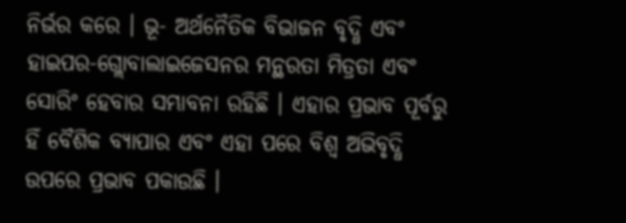ନିର୍ଭର କରେ । ଭୂ- ଅର୍ଥନୈତିକ ବିଭାଜନ ବୃଦ୍ଧି ଏବଂ ହାଇପର-ଗ୍ଲୋବାଲାଇଜେସନର ମନ୍ଥରତା ମିତ୍ରତା ଏବଂ ସୋରିଂ ହେବାର ସମ୍ଭାବନା ରହିଛି । ଏହାର ପ୍ରଭାବ ପୂର୍ବରୁ ହିଁ ବୈଶିକ ବ୍ୟାପାର ଏବଂ ଏହା ପରେ ବିଶ୍ୱ ଅଭିବୃଦ୍ଧି ଉପରେ ପ୍ରଭାବ ପକାଉଛି ।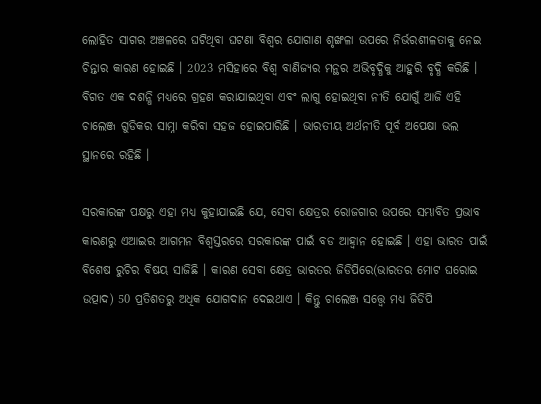ଲୋହିତ ସାଗର ଅଞ୍ଚଳରେ ଘଟିଥିବା ଘଟଣା ବିଶ୍ବର ଯୋଗାଣ ଶୃଙ୍ଖଳା ଉପରେ ନିର୍ଭରଶୀଳତାକୁ ନେଇ ଚିନ୍ତାର କାରଣ ହୋଇଛି । 2023 ମସିହାରେ ବିଶ୍ବ ବାଣିଜ୍ୟର ମନ୍ଥର ଅଭିବୃଦ୍ଧିକୁ ଆହୁରି ବୃଦ୍ଧି କରିଛି । ବିଗତ ଏକ ଦଶନ୍ଧି ମଧ୍ୟରେ ଗ୍ରହଣ କରାଯାଇଥିବା ଏବଂ ଲାଗୁ ହୋଇଥିବା ନୀତି ଯୋଗୁଁ ଆଜି ଏହି ଚାଲେଞ୍ଜ ଗୁଡିକର ସାମ୍ନା କରିବା ସହଜ ହୋଇପାରିଛି । ଭାରତୀୟ ଅର୍ଥନୀତି ପୂର୍ବ ଅପେକ୍ଷା ଭଲ ସ୍ଥାନରେ ରହିଛି ।

ସରକାରଙ୍କ ପକ୍ଷରୁ ଏହା ମଧ୍ୟ କୁହାଯାଇଛି ଯେ, ସେବା କ୍ଷେତ୍ରର ରୋଜଗାର ଉପରେ ସମ୍ଭାବିତ ପ୍ରଭାବ କାରଣରୁ ଏଆଇର ଆଗମନ ବିଶ୍ବସ୍ତରରେ ସରକାରଙ୍କ ପାଇଁ ବଡ ଆହ୍ବାନ ହୋଇଛି । ଏହା ଭାରତ ପାଇଁ ବିଶେଷ ରୁଚିର ବିଷୟ ସାଜିଛି । କାରଣ ସେବା କ୍ଷେତ୍ର ଭାରତର ଜିଡିପିରେ(ଭାରତର ମୋଟ ଘରୋଇ ଉତ୍ପାଦ) 50 ପ୍ରତିଶତରୁ ଅଧିକ ଯୋଗଦାନ ଦେଇଥାଏ । କିନ୍ତୁ ଚାଲେଞ୍ଜ ସତ୍ତ୍ବେ ମଧ୍ୟ ଜିଡିପି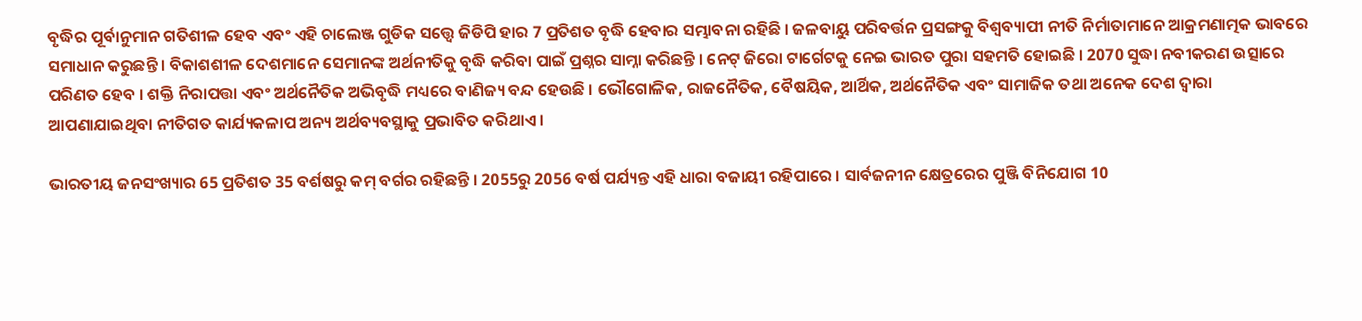ବୃଦ୍ଧିର ପୂର୍ବାନୁମାନ ଗତିଶୀଳ ହେବ ଏବଂ ଏହି ଚାଲେଞ୍ଜ ଗୁଡିକ ସତ୍ତ୍ବେ ଜିଡିପି ହାର 7 ପ୍ରତିଶତ ବୃଦ୍ଧି ହେବାର ସମ୍ଭାବନା ରହିଛି । ଜଳବାୟୁ ପରିବର୍ତ୍ତନ ପ୍ରସଙ୍ଗକୁ ବିଶ୍ବବ୍ୟାପୀ ନୀତି ନିର୍ମାତାମାନେ ଆକ୍ରମଣାତ୍ମକ ଭାବରେ ସମାଧାନ କରୁଛନ୍ତି । ବିକାଶଶୀଳ ଦେଶମାନେ ସେମାନଙ୍କ ଅର୍ଥନୀତିକୁ ବୃଦ୍ଧି କରିବା ପାଇଁ ପ୍ରଶ୍ନର ସାମ୍ନା କରିଛନ୍ତି । ନେଟ୍ ଜିରୋ ଟାର୍ଗେଟକୁ ନେଇ ଭାରତ ପୁରା ସହମତି ହୋଇଛି । 2070 ସୁଦ୍ଧା ନବୀକରଣ ଉତ୍ସାରେ ପରିଣତ ହେବ । ଶକ୍ତି ନିରାପତ୍ତା ଏବଂ ଅର୍ଥନୈତିକ ଅଭିବୃଦ୍ଧି ମଧ୍ୟରେ ବାଣିଜ୍ୟ ବନ୍ଦ ହେଉଛି । ଭୌଗୋଳିକ, ରାଜନୈତିକ, ବୈଷୟିକ, ଆର୍ଥିକ, ଅର୍ଥନୈତିକ ଏବଂ ସାମାଜିକ ତଥା ଅନେକ ଦେଶ ଦ୍ବାରା ଆପଣାଯାଇଥିବା ନୀତିଗତ କାର୍ଯ୍ୟକଳାପ ଅନ୍ୟ ଅର୍ଥବ୍ୟବସ୍ଥାକୁ ପ୍ରଭାବିତ କରିଥାଏ ।

ଭାରତୀୟ ଜନସଂଖ୍ୟାର 65 ପ୍ରତିଶତ 35 ବର୍ଶଷରୁ କମ୍ ବର୍ଗର ରହିଛନ୍ତି । 2055ରୁ 2056 ବର୍ଷ ପର୍ଯ୍ୟନ୍ତ ଏହି ଧାରା ବଜାୟୀ ରହିପାରେ । ସାର୍ବଜନୀନ କ୍ଷେତ୍ରରେର ପୁଞ୍ଜି ବିନିଯୋଗ 10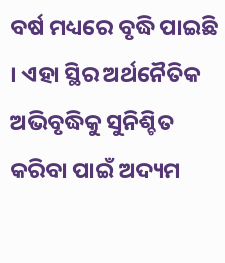ବର୍ଷ ମଧ୍ୟରେ ବୃଦ୍ଧି ପାଇଛି । ଏହା ସ୍ଥିର ଅର୍ଥନୈତିକ ଅଭିବୃଦ୍ଧିକୁ ସୁନିଶ୍ଚିତ କରିବା ପାଇଁ ଅଦ୍ୟମ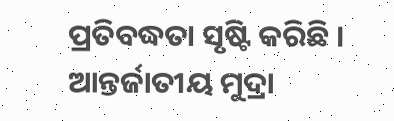ପ୍ରତିବଦ୍ଧତା ସୃଷ୍ଟି କରିଛି । ଆନ୍ତର୍ଜାତୀୟ ମୁଦ୍ରା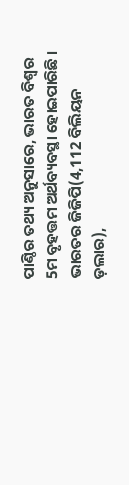ପାଣ୍ଠିର ତଥ୍ୟ ଅନୁସାରେ, ଭାରତ ବିଶ୍ବର 5ମ ବୃହତ୍ତମ ଅର୍ଥବ୍ୟବସ୍ଥା ହୋଇପାରିଛି । ଭାରତର ଜିଜିପି(4,112 ବିଲିୟନ ଡ଼ଲାର),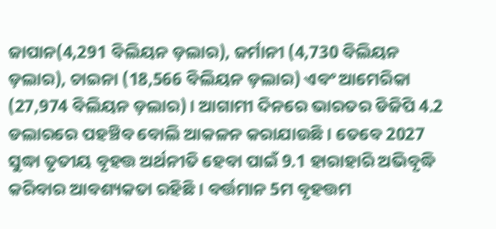ଜାପାନ(4,291 ବିଲିୟନ ଡ଼ଲାର), ଜର୍ମାନୀ (4,730 ବିଲିୟନ ଡ଼ଲାର), ଚାଇନା (18,566 ବିଲିୟନ ଡ଼ଲାର) ଏବଂ ଆମେରିକା (27,974 ବିଲିୟନ ଡ଼ଲାର) । ଆଗାମୀ ଦିନରେ ଭାରତର ଡିଜିପି 4.2 ଡଲାରରେ ପହଞ୍ଚିବ ବୋଲି ଆକଳନ କରାଯାଉଛି । ତେବେ 2027 ସୁଦ୍ଧା ତୃତୀୟ ବୃହତ୍ତ ଅର୍ଥନୀତି ହେବା ପାଇଁ 9.1 ହାରାହାରି ଅଭିବୃଦ୍ଧି କରିବାର ଆବଶ୍ୟକତା ରହିଛି । ବର୍ତ୍ତମାନ 5ମ ବୃହତ୍ତମ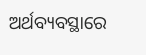ଅର୍ଥବ୍ୟବସ୍ଥାରେ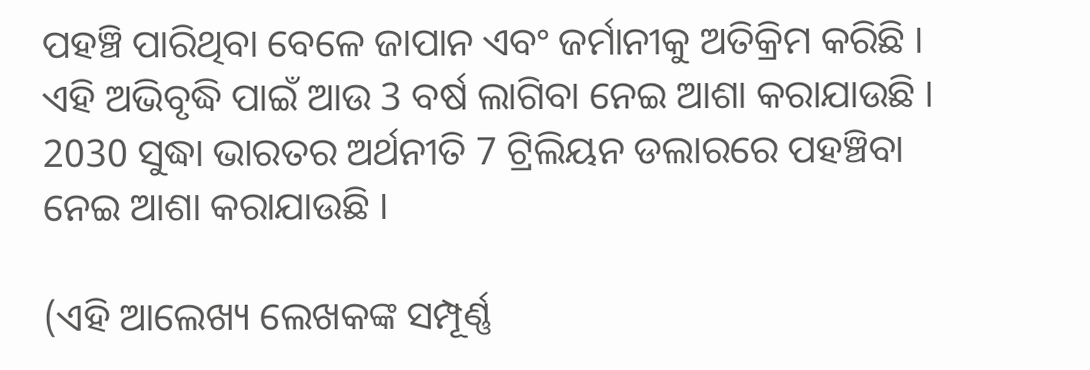ପହଞ୍ଚି ପାରିଥିବା ବେଳେ ଜାପାନ ଏବଂ ଜର୍ମାନୀକୁ ଅତିକ୍ରିମ କରିଛି । ଏହି ଅଭିବୃଦ୍ଧି ପାଇଁ ଆଉ 3 ବର୍ଷ ଲାଗିବା ନେଇ ଆଶା କରାଯାଉଛି । 2030 ସୁଦ୍ଧା ଭାରତର ଅର୍ଥନୀତି 7 ଟ୍ରିଲିୟନ ଡଲାରରେ ପହଞ୍ଚିବା ନେଇ ଆଶା କରାଯାଉଛି ।

(ଏହି ଆଲେଖ୍ୟ ଲେଖକଙ୍କ ସମ୍ପୂର୍ଣ୍ଣ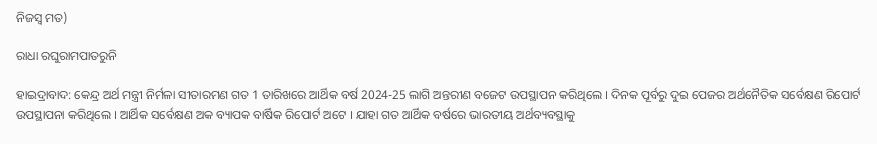ନିଜସ୍ବ ମତ)

ରାଧା ରଘୁରାମପାତରୁନି

ହାଇଦ୍ରାବାଦ: କେନ୍ଦ୍ର ଅର୍ଥ ମନ୍ତ୍ରୀ ନିର୍ମଳା ସୀତାରମଣ ଗତ 1 ତାରିଖରେ ଆର୍ଥିକ ବର୍ଷ 2024-25 ଲାଗି ଅନ୍ତରୀଣ ବଜେଟ ଉପସ୍ଥାପନ କରିଥିଲେ । ଦିନକ ପୂର୍ବରୁ ଦୁଇ ପେଜର ଅର୍ଥନୈତିକ ସର୍ବେକ୍ଷଣ ରିପୋର୍ଟ ଉପସ୍ଥାପନା କରିଥିଲେ । ଆର୍ଥିକ ସର୍ବେକ୍ଷଣ ଅକ ବ୍ୟାପକ ବାର୍ଷିକ ରିପୋର୍ଟ ଅଟେ । ଯାହା ଗତ ଆର୍ଥିକ ବର୍ଷରେ ଭାରତୀୟ ଅର୍ଥବ୍ୟବସ୍ଥାକୁ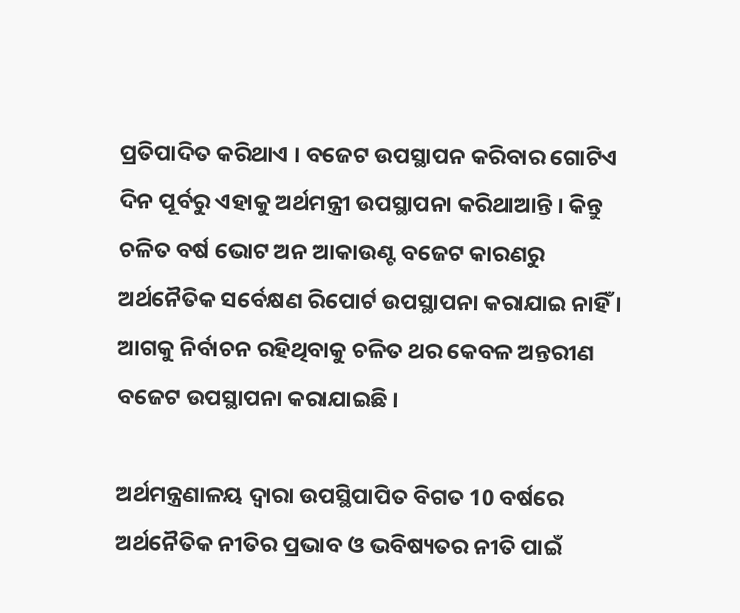ପ୍ରତିପାଦିତ କରିଥାଏ । ବଜେଟ ଉପସ୍ଥାପନ କରିବାର ଗୋଟିଏ ଦିନ ପୂର୍ବରୁ ଏହାକୁ ଅର୍ଥମନ୍ତ୍ରୀ ଉପସ୍ଥାପନା କରିଥାଆନ୍ତି । କିନ୍ତୁ ଚଳିତ ବର୍ଷ ଭୋଟ ଅନ ଆକାଉଣ୍ଟ ବଜେଟ କାରଣରୁ ଅର୍ଥନୈତିକ ସର୍ବେକ୍ଷଣ ରିପୋର୍ଟ ଉପସ୍ଥାପନା କରାଯାଇ ନାହିଁ । ଆଗକୁ ନିର୍ବାଚନ ରହିଥିବାକୁ ଚଳିତ ଥର କେବଳ ଅନ୍ତରୀଣ ବଜେଟ ଉପସ୍ଥାପନା କରାଯାଇଛି ।

ଅର୍ଥମନ୍ତ୍ରଣାଳୟ ଦ୍ବାରା ଉପସ୍ଥିପାପିତ ବିଗତ 10 ବର୍ଷରେ ଅର୍ଥନୈତିକ ନୀତିର ପ୍ରଭାବ ଓ ଭବିଷ୍ୟତର ନୀତି ପାଇଁ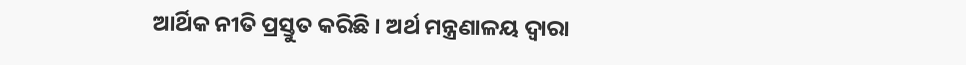ଆର୍ଥିକ ନୀତି ପ୍ରସ୍ତୁତ କରିଛି । ଅର୍ଥ ମନ୍ତ୍ରଣାଳୟ ଦ୍ବାରା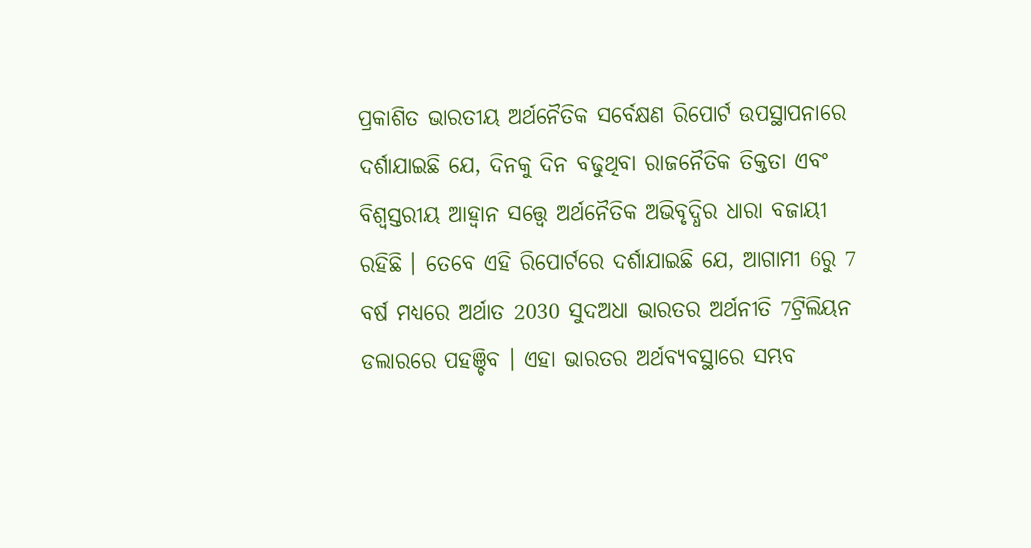ପ୍ରକାଶିତ ଭାରତୀୟ ଅର୍ଥନୈତିକ ସର୍ବେକ୍ଷଣ ରିପୋର୍ଟ ଉପସ୍ଥାପନାରେ ଦର୍ଶାଯାଇଛି ଯେ, ଦିନକୁ ଦିନ ବଢୁଥିବା ରାଜନୈତିକ ତିକ୍ତତା ଏବଂ ବିଶ୍ବସ୍ତରୀୟ ଆହ୍ବାନ ସତ୍ତ୍ବେ ଅର୍ଥନୈତିକ ଅଭିବୃଦ୍ଧିର ଧାରା ବଜାୟୀ ରହିଛି । ତେବେ ଏହି ରିପୋର୍ଟରେ ଦର୍ଶାଯାଇଛି ଯେ, ଆଗାମୀ 6ରୁ 7 ବର୍ଷ ମଧ୍ୟରେ ଅର୍ଥାତ 2030 ସୁଦଅଧା ଭାରତର ଅର୍ଥନୀତି 7ଟ୍ରିଲିୟନ ଡଲାରରେ ପହଞ୍ଚିବ । ଏହା ଭାରତର ଅର୍ଥବ୍ୟବସ୍ଥାରେ ସମ୍ଭବ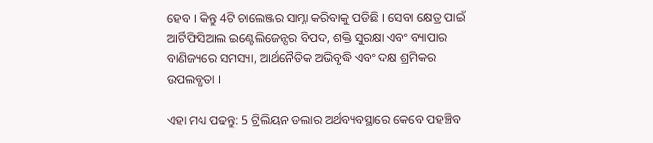ହେବ । କିନ୍ତୁ 4ଟି ଚାଲେଞ୍ଜର ସାମ୍ନା କରିବାକୁ ପଡିଛି । ସେବା କ୍ଷେତ୍ର ପାଇଁ ଆର୍ଟିଫିସିଆଲ ଇଣ୍ଟେଲିଜେନ୍ସର ବିପଦ, ଶକ୍ତି ସୁରକ୍ଷା ଏବଂ ବ୍ୟାପାର ବାଣିଜ୍ୟରେ ସମସ୍ୟା, ଆର୍ଥନୈତିକ ଅଭିବୃଦ୍ଧି ଏବଂ ଦକ୍ଷ ଶ୍ରମିକର ଉପଲବ୍ଧତା ।

ଏହା ମଧ୍ୟ ପଢନ୍ତୁ: 5 ଟ୍ରିଲିୟନ ଡଲାର ଅର୍ଥବ୍ୟବସ୍ଥାରେ କେବେ ପହଞ୍ଚିବ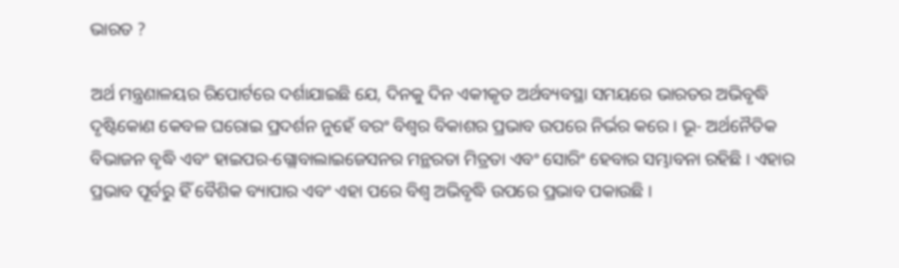ଭାରତ ?

ଅର୍ଥ ମନ୍ତ୍ରଣାଳୟର ରିପୋର୍ଟରେ ଦର୍ଶାଯାଇଛି ଯେ, ଦିନକୁ ଦିନ ଏକୀକୃତ ଅର୍ଥବ୍ୟବସ୍ଥା ସମୟରେ ଭାରତର ଅଭିବୃଦ୍ଧି ଦୃଷ୍ଟିକୋଣ କେବଳ ଘରୋଇ ପ୍ରଦର୍ଶନ ନୁହେଁ ବରଂ ବିଶ୍ବର ବିକାଶର ପ୍ରଭାବ ଉପରେ ନିର୍ଭର କରେ । ଭୂ- ଅର୍ଥନୈତିକ ବିଭାଜନ ବୃଦ୍ଧି ଏବଂ ହାଇପର-ଗ୍ଲୋବାଲାଇଜେସନର ମନ୍ଥରତା ମିତ୍ରତା ଏବଂ ସୋରିଂ ହେବାର ସମ୍ଭାବନା ରହିଛି । ଏହାର ପ୍ରଭାବ ପୂର୍ବରୁ ହିଁ ବୈଶିକ ବ୍ୟାପାର ଏବଂ ଏହା ପରେ ବିଶ୍ୱ ଅଭିବୃଦ୍ଧି ଉପରେ ପ୍ରଭାବ ପକାଉଛି ।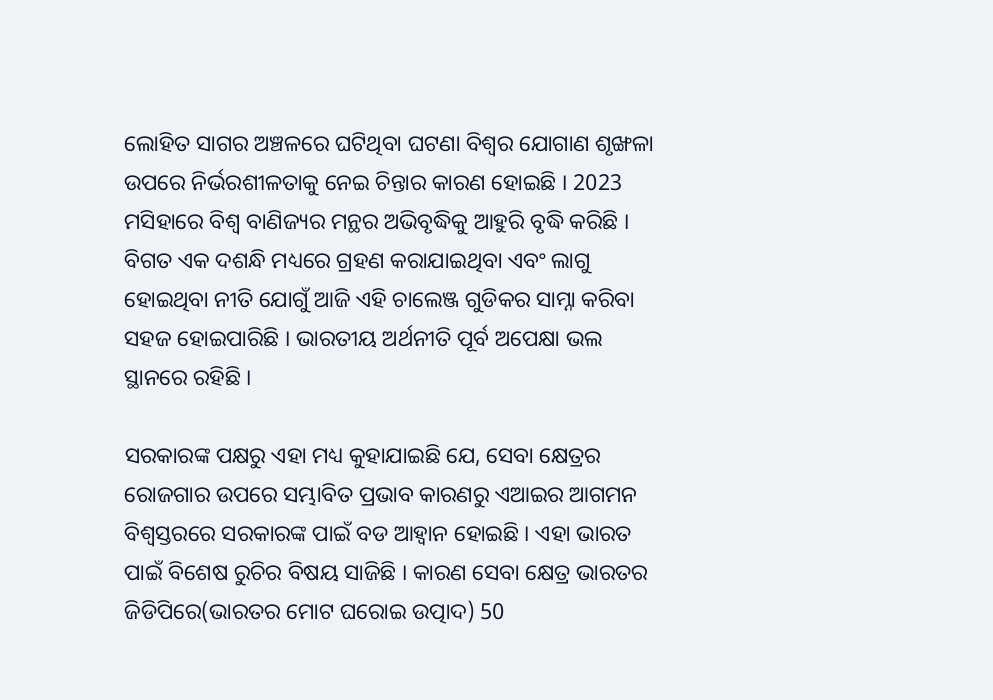ଲୋହିତ ସାଗର ଅଞ୍ଚଳରେ ଘଟିଥିବା ଘଟଣା ବିଶ୍ବର ଯୋଗାଣ ଶୃଙ୍ଖଳା ଉପରେ ନିର୍ଭରଶୀଳତାକୁ ନେଇ ଚିନ୍ତାର କାରଣ ହୋଇଛି । 2023 ମସିହାରେ ବିଶ୍ବ ବାଣିଜ୍ୟର ମନ୍ଥର ଅଭିବୃଦ୍ଧିକୁ ଆହୁରି ବୃଦ୍ଧି କରିଛି । ବିଗତ ଏକ ଦଶନ୍ଧି ମଧ୍ୟରେ ଗ୍ରହଣ କରାଯାଇଥିବା ଏବଂ ଲାଗୁ ହୋଇଥିବା ନୀତି ଯୋଗୁଁ ଆଜି ଏହି ଚାଲେଞ୍ଜ ଗୁଡିକର ସାମ୍ନା କରିବା ସହଜ ହୋଇପାରିଛି । ଭାରତୀୟ ଅର୍ଥନୀତି ପୂର୍ବ ଅପେକ୍ଷା ଭଲ ସ୍ଥାନରେ ରହିଛି ।

ସରକାରଙ୍କ ପକ୍ଷରୁ ଏହା ମଧ୍ୟ କୁହାଯାଇଛି ଯେ, ସେବା କ୍ଷେତ୍ରର ରୋଜଗାର ଉପରେ ସମ୍ଭାବିତ ପ୍ରଭାବ କାରଣରୁ ଏଆଇର ଆଗମନ ବିଶ୍ବସ୍ତରରେ ସରକାରଙ୍କ ପାଇଁ ବଡ ଆହ୍ବାନ ହୋଇଛି । ଏହା ଭାରତ ପାଇଁ ବିଶେଷ ରୁଚିର ବିଷୟ ସାଜିଛି । କାରଣ ସେବା କ୍ଷେତ୍ର ଭାରତର ଜିଡିପିରେ(ଭାରତର ମୋଟ ଘରୋଇ ଉତ୍ପାଦ) 50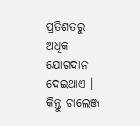ପ୍ରତିଶତରୁ ଅଧିକ ଯୋଗଦାନ ଦେଇଥାଏ । କିନ୍ତୁ ଚାଲେଞ୍ଜ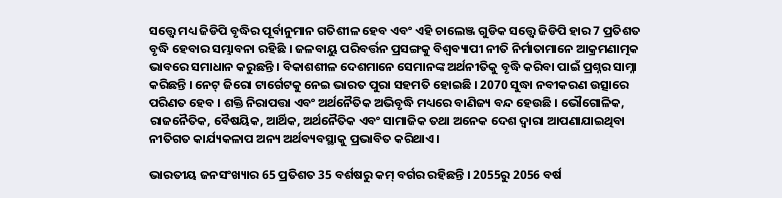ସତ୍ତ୍ବେ ମଧ୍ୟ ଜିଡିପି ବୃଦ୍ଧିର ପୂର୍ବାନୁମାନ ଗତିଶୀଳ ହେବ ଏବଂ ଏହି ଚାଲେଞ୍ଜ ଗୁଡିକ ସତ୍ତ୍ବେ ଜିଡିପି ହାର 7 ପ୍ରତିଶତ ବୃଦ୍ଧି ହେବାର ସମ୍ଭାବନା ରହିଛି । ଜଳବାୟୁ ପରିବର୍ତ୍ତନ ପ୍ରସଙ୍ଗକୁ ବିଶ୍ବବ୍ୟାପୀ ନୀତି ନିର୍ମାତାମାନେ ଆକ୍ରମଣାତ୍ମକ ଭାବରେ ସମାଧାନ କରୁଛନ୍ତି । ବିକାଶଶୀଳ ଦେଶମାନେ ସେମାନଙ୍କ ଅର୍ଥନୀତିକୁ ବୃଦ୍ଧି କରିବା ପାଇଁ ପ୍ରଶ୍ନର ସାମ୍ନା କରିଛନ୍ତି । ନେଟ୍ ଜିରୋ ଟାର୍ଗେଟକୁ ନେଇ ଭାରତ ପୁରା ସହମତି ହୋଇଛି । 2070 ସୁଦ୍ଧା ନବୀକରଣ ଉତ୍ସାରେ ପରିଣତ ହେବ । ଶକ୍ତି ନିରାପତ୍ତା ଏବଂ ଅର୍ଥନୈତିକ ଅଭିବୃଦ୍ଧି ମଧ୍ୟରେ ବାଣିଜ୍ୟ ବନ୍ଦ ହେଉଛି । ଭୌଗୋଳିକ, ରାଜନୈତିକ, ବୈଷୟିକ, ଆର୍ଥିକ, ଅର୍ଥନୈତିକ ଏବଂ ସାମାଜିକ ତଥା ଅନେକ ଦେଶ ଦ୍ବାରା ଆପଣାଯାଇଥିବା ନୀତିଗତ କାର୍ଯ୍ୟକଳାପ ଅନ୍ୟ ଅର୍ଥବ୍ୟବସ୍ଥାକୁ ପ୍ରଭାବିତ କରିଥାଏ ।

ଭାରତୀୟ ଜନସଂଖ୍ୟାର 65 ପ୍ରତିଶତ 35 ବର୍ଶଷରୁ କମ୍ ବର୍ଗର ରହିଛନ୍ତି । 2055ରୁ 2056 ବର୍ଷ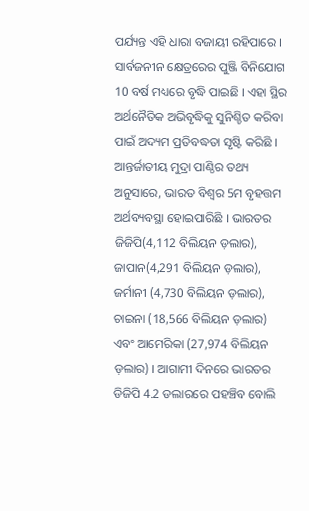ପର୍ଯ୍ୟନ୍ତ ଏହି ଧାରା ବଜାୟୀ ରହିପାରେ । ସାର୍ବଜନୀନ କ୍ଷେତ୍ରରେର ପୁଞ୍ଜି ବିନିଯୋଗ 10 ବର୍ଷ ମଧ୍ୟରେ ବୃଦ୍ଧି ପାଇଛି । ଏହା ସ୍ଥିର ଅର୍ଥନୈତିକ ଅଭିବୃଦ୍ଧିକୁ ସୁନିଶ୍ଚିତ କରିବା ପାଇଁ ଅଦ୍ୟମ ପ୍ରତିବଦ୍ଧତା ସୃଷ୍ଟି କରିଛି । ଆନ୍ତର୍ଜାତୀୟ ମୁଦ୍ରା ପାଣ୍ଠିର ତଥ୍ୟ ଅନୁସାରେ, ଭାରତ ବିଶ୍ବର 5ମ ବୃହତ୍ତମ ଅର୍ଥବ୍ୟବସ୍ଥା ହୋଇପାରିଛି । ଭାରତର ଜିଜିପି(4,112 ବିଲିୟନ ଡ଼ଲାର), ଜାପାନ(4,291 ବିଲିୟନ ଡ଼ଲାର), ଜର୍ମାନୀ (4,730 ବିଲିୟନ ଡ଼ଲାର), ଚାଇନା (18,566 ବିଲିୟନ ଡ଼ଲାର) ଏବଂ ଆମେରିକା (27,974 ବିଲିୟନ ଡ଼ଲାର) । ଆଗାମୀ ଦିନରେ ଭାରତର ଡିଜିପି 4.2 ଡଲାରରେ ପହଞ୍ଚିବ ବୋଲି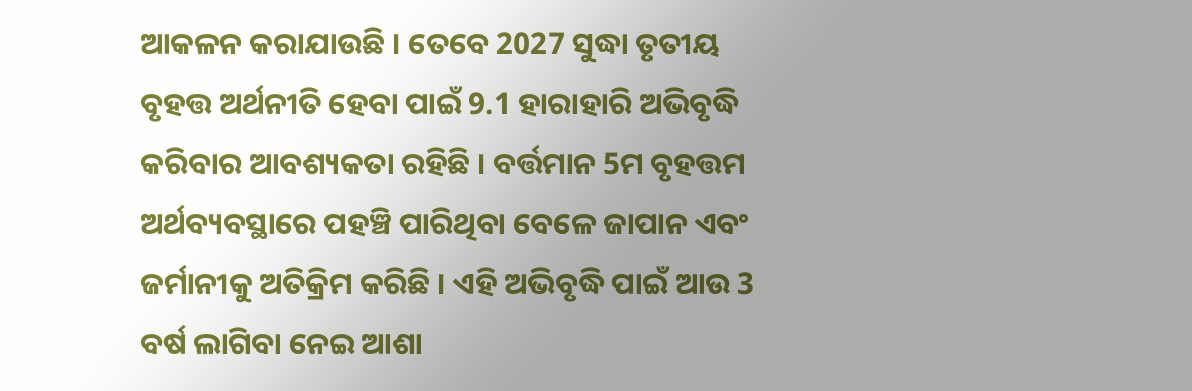ଆକଳନ କରାଯାଉଛି । ତେବେ 2027 ସୁଦ୍ଧା ତୃତୀୟ ବୃହତ୍ତ ଅର୍ଥନୀତି ହେବା ପାଇଁ 9.1 ହାରାହାରି ଅଭିବୃଦ୍ଧି କରିବାର ଆବଶ୍ୟକତା ରହିଛି । ବର୍ତ୍ତମାନ 5ମ ବୃହତ୍ତମ ଅର୍ଥବ୍ୟବସ୍ଥାରେ ପହଞ୍ଚି ପାରିଥିବା ବେଳେ ଜାପାନ ଏବଂ ଜର୍ମାନୀକୁ ଅତିକ୍ରିମ କରିଛି । ଏହି ଅଭିବୃଦ୍ଧି ପାଇଁ ଆଉ 3 ବର୍ଷ ଲାଗିବା ନେଇ ଆଶା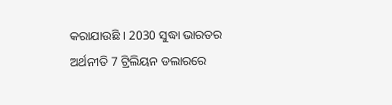କରାଯାଉଛି । 2030 ସୁଦ୍ଧା ଭାରତର ଅର୍ଥନୀତି 7 ଟ୍ରିଲିୟନ ଡଲାରରେ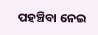ପହଞ୍ଚିବା ନେଇ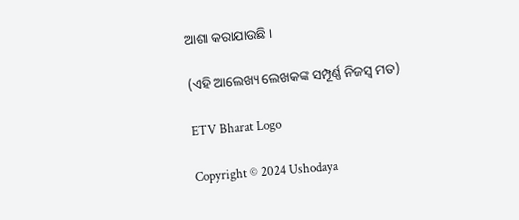ଆଶା କରାଯାଉଛି ।

(ଏହି ଆଲେଖ୍ୟ ଲେଖକଙ୍କ ସମ୍ପୂର୍ଣ୍ଣ ନିଜସ୍ବ ମତ)

ETV Bharat Logo

Copyright © 2024 Ushodaya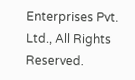Enterprises Pvt. Ltd., All Rights Reserved.